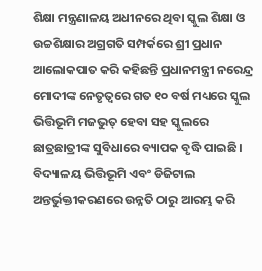ଶିକ୍ଷା ମନ୍ତ୍ରଣାଳୟ ଅଧୀନରେ ଥିବା ସ୍କୁଲ ଶିକ୍ଷା ଓ ଉଚ୍ଚଶିକ୍ଷାର ଅଗ୍ରଗତି ସମ୍ପର୍କରେ ଶ୍ରୀ ପ୍ରଧାନ ଆଲୋକପାତ କରି କହିଛନ୍ତି ପ୍ରଧାନମନ୍ତ୍ରୀ ନରେନ୍ଦ୍ର ମୋଦୀଙ୍କ ନେତୃତ୍ୱରେ ଗତ ୧୦ ବର୍ଷ ମଧ୍ୟରେ ସ୍କୁଲ ଭିତ୍ତିଭୂମି ମଜଭୁତ୍ ହେବା ସହ ସ୍କୁଲରେ ଛାତ୍ରଛାତ୍ରୀଙ୍କ ସୁବିଧାରେ ବ୍ୟାପକ ବୃଦ୍ଧି ପାଇଛି । ବିଦ୍ୟାଳୟ ଭିତ୍ତିଭୂମି ଏବଂ ଡିଜିଟାଲ ଅନ୍ତର୍ଭୁକ୍ତୀକରଣରେ ଉନ୍ନତି ଠାରୁ ଆରମ୍ଭ କରି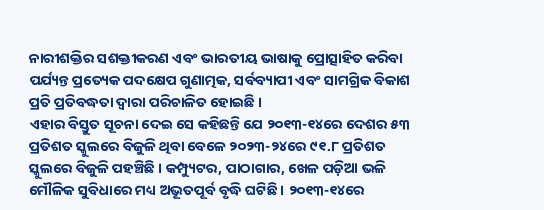ନାରୀଶକ୍ତିର ସଶକ୍ତୀକରଣ ଏବଂ ଭାରତୀୟ ଭାଷାକୁ ପ୍ରୋତ୍ସାହିତ କରିବା ପର୍ଯ୍ୟନ୍ତ ପ୍ରତ୍ୟେକ ପଦକ୍ଷେପ ଗୁଣାତ୍ମକ, ସର୍ବବ୍ୟାପୀ ଏବଂ ସାମଗ୍ରିକ ବିକାଶ ପ୍ରତି ପ୍ରତିବଦ୍ଧତା ଦ୍ୱାରା ପରିଚାଳିତ ହୋଇଛି ।
ଏହାର ବିସ୍ତୁତ ସୂଚନା ଦେଇ ସେ କହିଛନ୍ତି ଯେ ୨୦୧୩-୧୪ରେ ଦେଶର ୫୩ ପ୍ରତିଶତ ସ୍କୁଲରେ ବିଜୁଳି ଥିବା ବେଳେ ୨୦୨୩-୨୪ରେ ୯୧.୮ ପ୍ରତିଶତ ସ୍କୁଲରେ ବିଜୁଳି ପହଞ୍ଚିଛି । କମ୍ପ୍ୟୁଟର, ପାଠାଗାର, ଖେଳ ପଡ଼ିଆ ଭଳି ମୌଳିକ ସୁବିଧାରେ ମଧ୍ୟ ଅଭୂତପୂର୍ବ ବୃଦ୍ଧି ଘଟିଛି । ୨୦୧୩-୧୪ରେ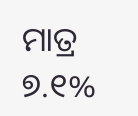ମାତ୍ର ୭.୧%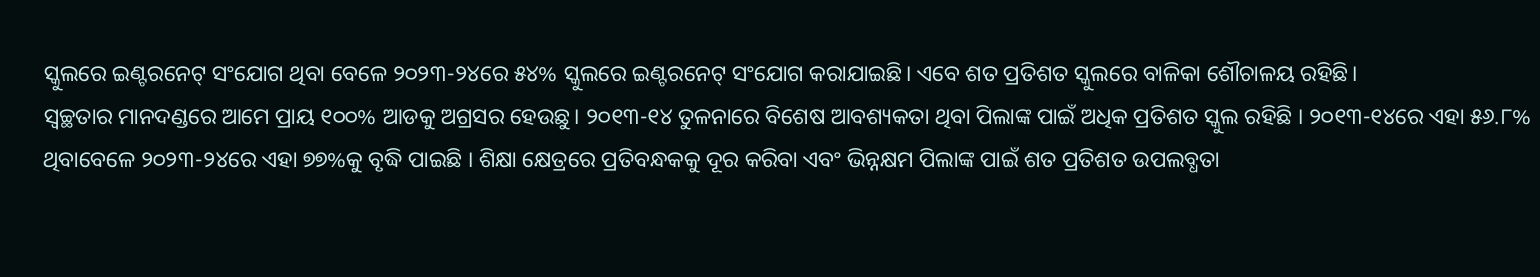ସ୍କୁଲରେ ଇଣ୍ଟରନେଟ୍ ସଂଯୋଗ ଥିବା ବେଳେ ୨୦୨୩-୨୪ରେ ୫୪% ସ୍କୁଲରେ ଇଣ୍ଟରନେଟ୍ ସଂଯୋଗ କରାଯାଇଛି। ଏବେ ଶତ ପ୍ରତିଶତ ସ୍କୁଲରେ ବାଳିକା ଶୌଚାଳୟ ରହିଛି।
ସ୍ୱଚ୍ଛତାର ମାନଦଣ୍ଡରେ ଆମେ ପ୍ରାୟ ୧୦୦% ଆଡକୁ ଅଗ୍ରସର ହେଉଛୁ। ୨୦୧୩-୧୪ ତୁଳନାରେ ବିଶେଷ ଆବଶ୍ୟକତା ଥିବା ପିଲାଙ୍କ ପାଇଁ ଅଧିକ ପ୍ରତିଶତ ସ୍କୁଲ ରହିଛି । ୨୦୧୩-୧୪ରେ ଏହା ୫୬.୮% ଥିବାବେଳେ ୨୦୨୩-୨୪ରେ ଏହା ୭୭%କୁ ବୃଦ୍ଧି ପାଇଛି । ଶିକ୍ଷା କ୍ଷେତ୍ରରେ ପ୍ରତିବନ୍ଧକକୁ ଦୂର କରିବା ଏବଂ ଭିନ୍ନକ୍ଷମ ପିଲାଙ୍କ ପାଇଁ ଶତ ପ୍ରତିଶତ ଉପଲବ୍ଧତା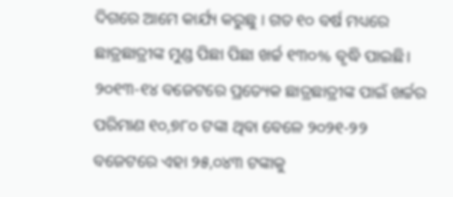ଦିଗରେ ଆମେ କାର୍ଯ୍ୟ କରୁଛୁ । ଗତ ୧୦ ବର୍ଷ ମଧ୍ୟରେ ଛାତ୍ରଛାତ୍ରୀଙ୍କ ମୁଣ୍ଡ ପିଛା ପିଛା ଖର୍ଚ୍ଚ ୧୩୦% ବୃଦ୍ଧି ପାଇଛି। ୨୦୧୩-୧୪ ବଜେଟରେ ପ୍ରତ୍ୟେକ ଛାତ୍ରଛାତ୍ରୀଙ୍କ ପାଇଁ ଖର୍ଚ୍ଚର ପରିମାଣ ୧୦,୭୮୦ ଟଙ୍କା ଥିବା ବେଳେ ୨୦୨୧-୨୨ ବଜେଟରେ ଏହା ୨୫,୦୪୩ ଟଙ୍କାକୁ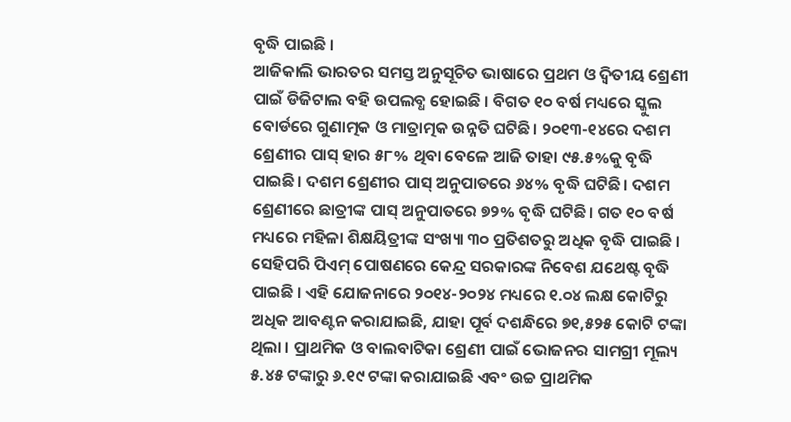ବୃଦ୍ଧି ପାଇଛି ।
ଆଜିକାଲି ଭାରତର ସମସ୍ତ ଅନୁସୂଚିତ ଭାଷାରେ ପ୍ରଥମ ଓ ଦ୍ୱିତୀୟ ଶ୍ରେଣୀ ପାଇଁ ଡିଜିଟାଲ ବହି ଉପଲବ୍ଧ ହୋଇଛି । ବିଗତ ୧୦ ବର୍ଷ ମଧ୍ୟରେ ସ୍କୁଲ ବୋର୍ଡରେ ଗୁଣାତ୍ମକ ଓ ମାତ୍ରାତ୍ମକ ଉନ୍ନତି ଘଟିଛି। ୨୦୧୩-୧୪ରେ ଦଶମ ଶ୍ରେଣୀର ପାସ୍ ହାର ୫୮% ଥିବା ବେଳେ ଆଜି ତାହା ୯୫.୫%କୁ ବୃଦ୍ଧି ପାଇଛି। ଦଶମ ଶ୍ରେଣୀର ପାସ୍ ଅନୁପାତରେ ୬୪% ବୃଦ୍ଧି ଘଟିଛି। ଦଶମ ଶ୍ରେଣୀରେ ଛାତ୍ରୀଙ୍କ ପାସ୍ ଅନୁପାତରେ ୭୨% ବୃଦ୍ଧି ଘଟିଛି। ଗତ ୧୦ ବର୍ଷ ମଧ୍ୟରେ ମହିଳା ଶିକ୍ଷୟିତ୍ରୀଙ୍କ ସଂଖ୍ୟା ୩୦ ପ୍ରତିଶତରୁ ଅଧିକ ବୃଦ୍ଧି ପାଇଛି । ସେହିପରି ପିଏମ୍ ପୋଷଣରେ କେନ୍ଦ୍ର ସରକାରଙ୍କ ନିବେଶ ଯଥେଷ୍ଟ ବୃଦ୍ଧି ପାଇଛି । ଏହି ଯୋଜନାରେ ୨୦୧୪-୨୦୨୪ ମଧ୍ୟରେ ୧.୦୪ ଲକ୍ଷ କୋଟିରୁ ଅଧିକ ଆବଣ୍ଟନ କରାଯାଇଛି, ଯାହା ପୂର୍ବ ଦଶନ୍ଧିରେ ୭୧,୫୨୫ କୋଟି ଟଙ୍କା ଥିଲା । ପ୍ରାଥମିକ ଓ ବାଲବାଟିକା ଶ୍ରେଣୀ ପାଇଁ ଭୋଜନର ସାମଗ୍ରୀ ମୂଲ୍ୟ ୫.୪୫ ଟଙ୍କାରୁ ୬.୧୯ ଟଙ୍କା କରାଯାଇଛି ଏବଂ ଉଚ୍ଚ ପ୍ରାଥମିକ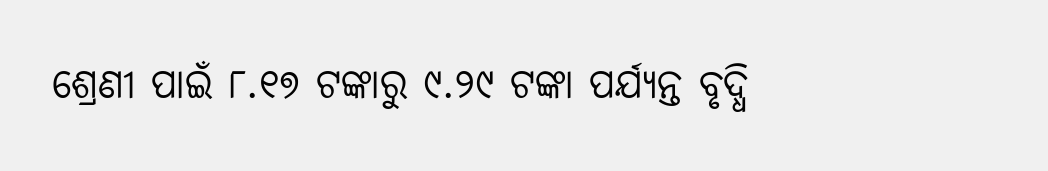ଶ୍ରେଣୀ ପାଇଁ ୮.୧୭ ଟଙ୍କାରୁ ୯.୨୯ ଟଙ୍କା ପର୍ଯ୍ୟନ୍ତ ବୃଦ୍ଧି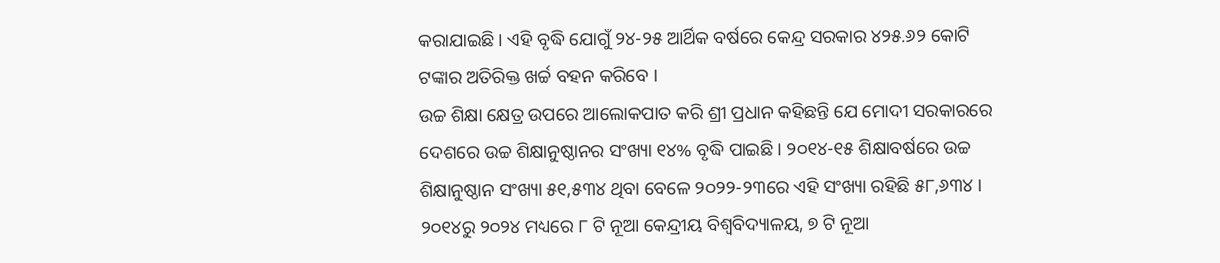କରାଯାଇଛି। ଏହି ବୃଦ୍ଧି ଯୋଗୁଁ ୨୪-୨୫ ଆର୍ଥିକ ବର୍ଷରେ କେନ୍ଦ୍ର ସରକାର ୪୨୫.୬୨ କୋଟି ଟଙ୍କାର ଅତିରିକ୍ତ ଖର୍ଚ୍ଚ ବହନ କରିବେ ।
ଉଚ୍ଚ ଶିକ୍ଷା କ୍ଷେତ୍ର ଉପରେ ଆଲୋକପାତ କରି ଶ୍ରୀ ପ୍ରଧାନ କହିଛନ୍ତି ଯେ ମୋଦୀ ସରକାରରେ ଦେଶରେ ଉଚ୍ଚ ଶିକ୍ଷାନୁଷ୍ଠାନର ସଂଖ୍ୟା ୧୪% ବୃଦ୍ଧି ପାଇଛି । ୨୦୧୪-୧୫ ଶିକ୍ଷାବର୍ଷରେ ଉଚ୍ଚ ଶିକ୍ଷାନୁଷ୍ଠାନ ସଂଖ୍ୟା ୫୧,୫୩୪ ଥିବା ବେଳେ ୨୦୨୨-୨୩ରେ ଏହି ସଂଖ୍ୟା ରହିଛି ୫୮,୬୩୪ । ୨୦୧୪ରୁ ୨୦୨୪ ମଧ୍ୟରେ ୮ ଟି ନୂଆ କେନ୍ଦ୍ରୀୟ ବିଶ୍ୱବିଦ୍ୟାଳୟ, ୭ ଟି ନୂଆ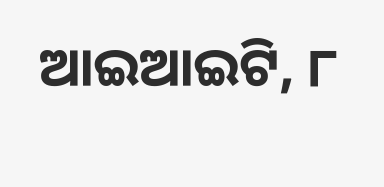ଆଇଆଇଟି, ୮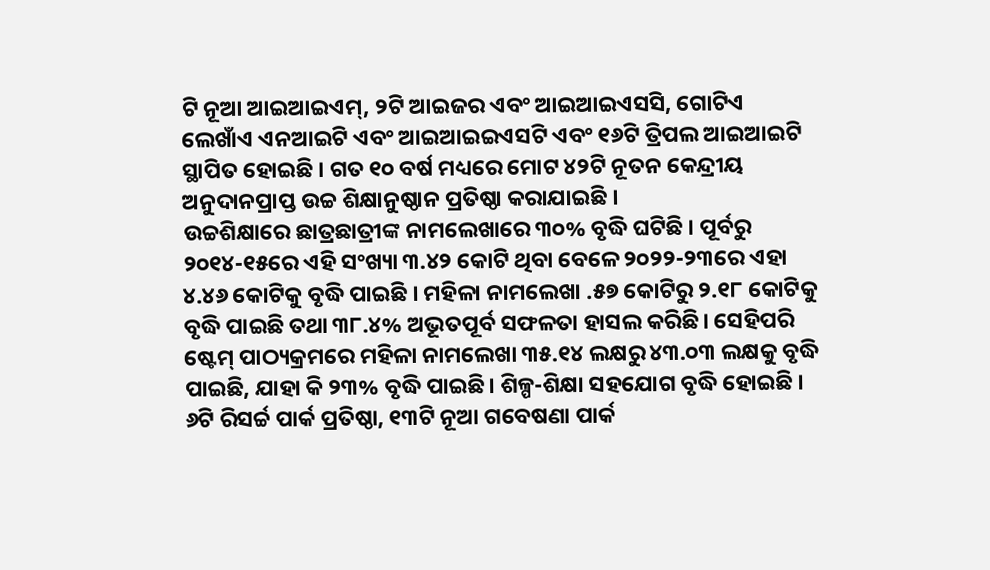ଟି ନୂଆ ଆଇଆଇଏମ୍, ୨ଟି ଆଇଜର ଏବଂ ଆଇଆଇଏସସି, ଗୋଟିଏ ଲେଖାଁଏ ଏନଆଇଟି ଏବଂ ଆଇଆଇଇଏସଟି ଏବଂ ୧୬ଟି ତ୍ରିପଲ ଆଇଆଇଟି ସ୍ଥାପିତ ହୋଇଛି । ଗତ ୧୦ ବର୍ଷ ମଧ୍ୟରେ ମୋଟ ୪୨ଟି ନୂତନ କେନ୍ଦ୍ରୀୟ ଅନୁଦାନପ୍ରାପ୍ତ ଉଚ୍ଚ ଶିକ୍ଷାନୁଷ୍ଠାନ ପ୍ରତିଷ୍ଠା କରାଯାଇଛି ।
ଉଚ୍ଚଶିକ୍ଷାରେ ଛାତ୍ରଛାତ୍ରୀଙ୍କ ନାମଲେଖାରେ ୩୦% ବୃଦ୍ଧି ଘଟିଛି । ପୂର୍ବରୁ ୨୦୧୪-୧୫ରେ ଏହି ସଂଖ୍ୟା ୩.୪୨ କୋଟି ଥିବା ବେଳେ ୨୦୨୨-୨୩ରେ ଏହା ୪.୪୬ କୋଟିକୁ ବୃଦ୍ଧି ପାଇଛି । ମହିଳା ନାମଲେଖା .୫୭ କୋଟିରୁ ୨.୧୮ କୋଟିକୁ ବୃଦ୍ଧି ପାଇଛି ତଥା ୩୮.୪% ଅଭୂତପୂର୍ବ ସଫଳତା ହାସଲ କରିଛି। ସେହିପରି ଷ୍ଟେମ୍ ପାଠ୍ୟକ୍ରମରେ ମହିଳା ନାମଲେଖା ୩୫.୧୪ ଲକ୍ଷରୁ ୪୩.୦୩ ଲକ୍ଷକୁ ବୃଦ୍ଧି ପାଇଛି, ଯାହା କି ୨୩% ବୃଦ୍ଧି ପାଇଛି। ଶିଳ୍ପ-ଶିକ୍ଷା ସହଯୋଗ ବୃଦ୍ଧି ହୋଇଛି । ୬ଟି ରିସର୍ଚ୍ଚ ପାର୍କ ପ୍ରତିଷ୍ଠା, ୧୩ଟି ନୂଆ ଗବେଷଣା ପାର୍କ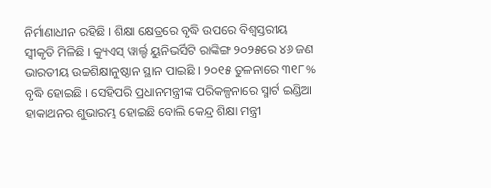ନିର୍ମାଣାଧୀନ ରହିଛି । ଶିକ୍ଷା କ୍ଷେତ୍ରରେ ବୃଦ୍ଧି ଉପରେ ବିଶ୍ୱସ୍ତରୀୟ ସ୍ୱୀକୃତି ମିଳିଛି । କ୍ୟୁଏସ୍ ୱାର୍ଲ୍ଡ ୟୁନିଭର୍ସିଟି ରାଙ୍କିଙ୍ଗ ୨୦୨୫ରେ ୪୬ ଜଣ ଭାରତୀୟ ଉଚ୍ଚଶିକ୍ଷାନୁଷ୍ଠାନ ସ୍ଥାନ ପାଇଛି । ୨୦୧୫ ତୁଳନାରେ ୩୧୮% ବୃଦ୍ଧି ହୋଇଛି । ସେହିପରି ପ୍ରଧାନମନ୍ତ୍ରୀଙ୍କ ପରିକଳ୍ପନାରେ ସ୍ମାର୍ଟ ଇଣ୍ଡିଆ ହାକାଥନର ଶୁଭାରମ୍ଭ ହୋଇଛି ବୋଲି କେନ୍ଦ୍ର ଶିକ୍ଷା ମନ୍ତ୍ରୀ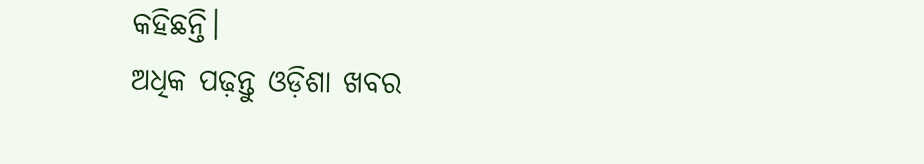କହିଛନ୍ତି।
ଅଧିକ ପଢ଼ନ୍ତୁ ଓଡ଼ିଶା ଖବର